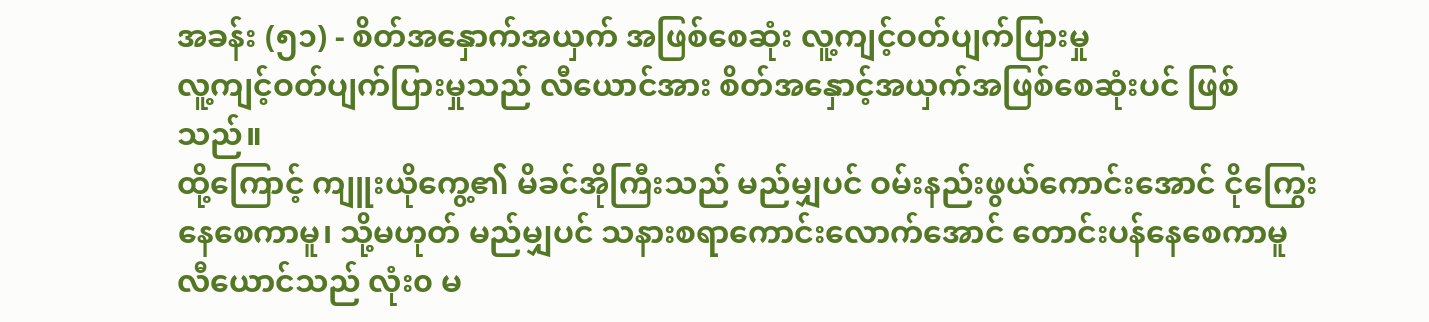အခန်း (၅၁) - စိတ်အနှောက်အယှက် အဖြစ်စေဆုံး လူ့ကျင့်ဝတ်ပျက်ပြားမှု
လူ့ကျင့်ဝတ်ပျက်ပြားမှုသည် လီယောင်အား စိတ်အနှောင့်အယှက်အဖြစ်စေဆုံးပင် ဖြစ်သည်။
ထို့ကြောင့် ကျူးယိုကွေ့၏ မိခင်အိုကြီးသည် မည်မျှပင် ဝမ်းနည်းဖွယ်ကောင်းအောင် ငိုကြွေးနေစေကာမူ၊ သို့မဟုတ် မည်မျှပင် သနားစရာကောင်းလောက်အောင် တောင်းပန်နေစေကာမူ လီယောင်သည် လုံး၀ မ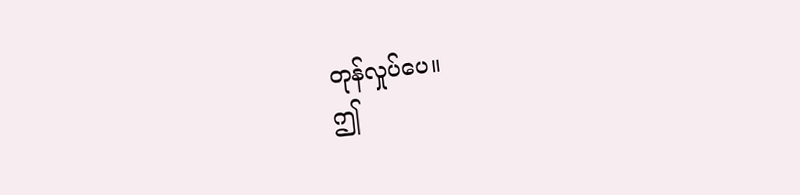တုန်လှုပ်ပေ။
ဤ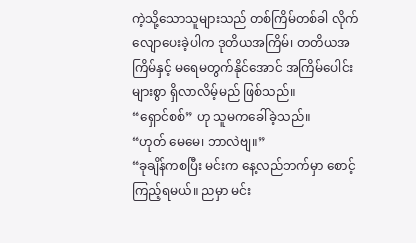ကဲ့သို့သောသူများသည် တစ်ကြိမ်တစ်ခါ လိုက်လျောပေးခဲ့ပါက ဒုတိယအကြိမ်၊ တတိယအကြိမ်နှင့် မရေမတွက်နိုင်အောင် အကြိမ်ပေါင်းများစွာ ရှိလာလိမ့်မည် ဖြစ်သည်။
“ရှောင်စစ်” ဟု သူမကခေါ်ခဲ့သည်။
“ဟုတ် မေမေ၊ ဘာလဲဗျ။”
“ခုချိန်ကစပြီး မင်းက နေ့လည်ဘက်မှာ စောင့်ကြည့်ရမယ်။ ညမှာ မင်း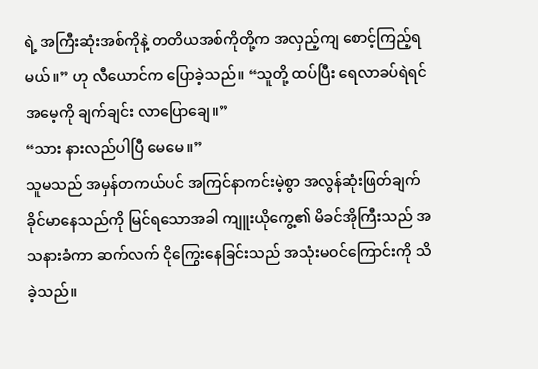ရဲ့ အကြီးဆုံးအစ်ကိုနဲ့ တတိယအစ်ကိုတို့က အလှည့်ကျ စောင့်ကြည့်ရမယ်။” ဟု လီယောင်က ပြောခဲ့သည်။ “သူတို့ ထပ်ပြီး ရေလာခပ်ရဲရင် အမေ့ကို ချက်ချင်း လာပြောချေ။”
“သား နားလည်ပါပြီ မေမေ။”
သူမသည် အမှန်တကယ်ပင် အကြင်နာကင်းမဲ့စွာ အလွန်ဆုံးဖြတ်ချက်ခိုင်မာနေသည်ကို မြင်ရသောအခါ ကျူးယိုကွေ့၏ မိခင်အိုကြီးသည် အသနားခံကာ ဆက်လက် ငိုကြွေးနေခြင်းသည် အသုံးမဝင်ကြောင်းကို သိခဲ့သည်။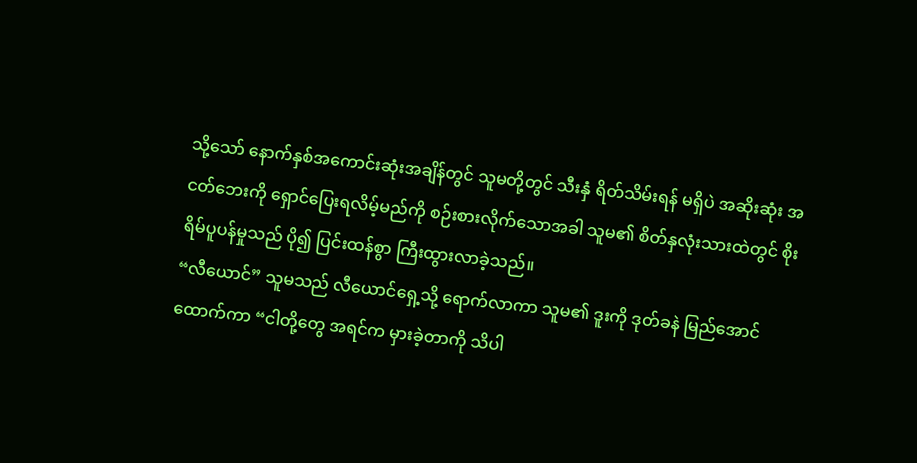သို့သော် နောက်နှစ်အကောင်းဆုံးအချိန်တွင် သူမတို့တွင် သီးနှံ ရိတ်သိမ်းရန် မရှိပဲ အဆိုးဆုံး အငတ်ဘေးကို ရှောင်ပြေးရလိမ့်မည်ကို စဉ်းစားလိုက်သောအခါ သူမ၏ စိတ်နှလုံးသားထဲတွင် စိုးရိမ်ပူပန်မှုသည် ပို၍ ပြင်းထန်စွာ ကြီးထွားလာခဲ့သည်။
“လီယောင်” သူမသည် လီယောင်ရှေ့သို့ ရောက်လာကာ သူမ၏ ဒူးကို ဒုတ်ခနဲ မြည်အောင် ထောက်ကာ “ငါတို့တွေ အရင်က မှားခဲ့တာကို သိပါ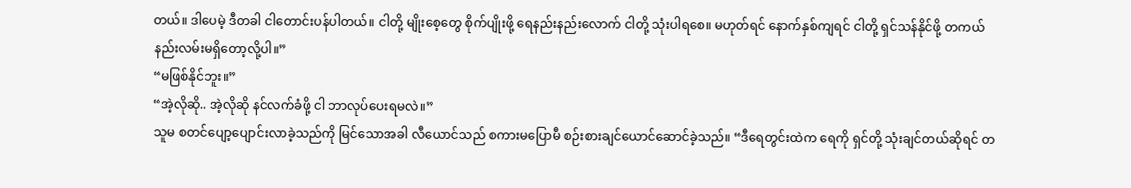တယ်။ ဒါပေမဲ့ ဒီတခါ ငါတောင်းပန်ပါတယ်။ ငါတို့ မျိုးစေ့တွေ စိုက်ပျိုးဖို့ ရေနည်းနည်းလောက် ငါတို့ သုံးပါရစေ။ မဟုတ်ရင် နောက်နှစ်ကျရင် ငါတို့ ရှင်သန်နိုင်ဖို့ တကယ်နည်းလမ်းမရှိတော့လို့ပါ။”
“မဖြစ်နိုင်ဘူး။”
“အဲ့လိုဆို.. အဲ့လိုဆို နင်လက်ခံဖို့ ငါ ဘာလုပ်ပေးရမလဲ။”
သူမ စတင်ပျော့ပျောင်းလာခဲ့သည်ကို မြင်သောအခါ လီယောင်သည် စကားမပြောမီ စဉ်းစားချင်ယောင်ဆောင်ခဲ့သည်။ “ဒီရေတွင်းထဲက ရေကို ရှင်တို့ သုံးချင်တယ်ဆိုရင် တ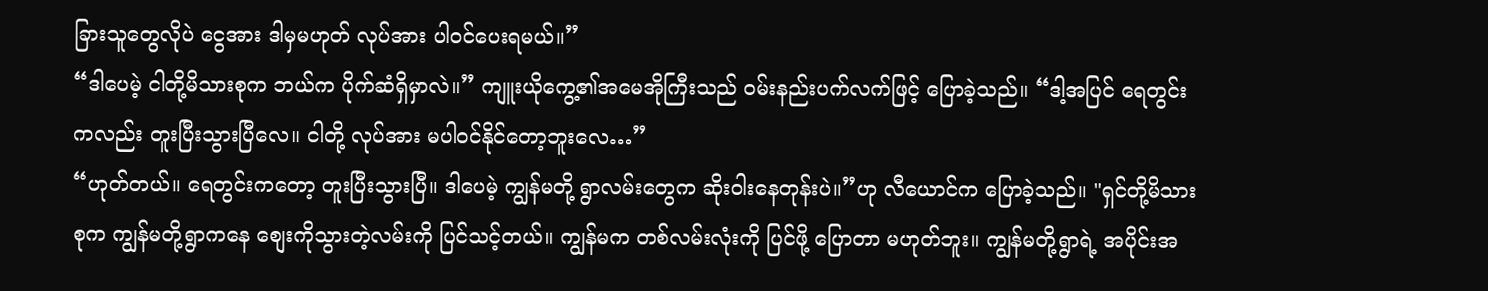ခြားသူတွေလိုပဲ ငွေအား ဒါမှမဟုတ် လုပ်အား ပါဝင်ပေးရမယ်။”
“ဒါပေမဲ့ ငါတို့မိသားစုက ဘယ်က ပိုက်ဆံရှိမှာလဲ။” ကျူးယိုကွေ့၏အမေအိုကြီးသည် ဝမ်းနည်းပက်လက်ဖြင့် ပြောခဲ့သည်။ “ဒါ့အပြင် ရေတွင်းကလည်း တူးပြီးသွားပြီလေ။ ငါတို့ လုပ်အား မပါဝင်နိုင်တော့ဘူးလေ…”
“ဟုတ်တယ်။ ရေတွင်းကတော့ တူးပြီးသွားပြီ။ ဒါပေမဲ့ ကျွန်မတို့ ရွာလမ်းတွေက ဆိုးဝါးနေတုန်းပဲ။”ဟု လီယောင်က ပြောခဲ့သည်။ "ရှင်တို့မိသားစုက ကျွန်မတို့ရွာကနေ စျေးကိုသွားတဲ့လမ်းကို ပြင်သင့်တယ်။ ကျွန်မက တစ်လမ်းလုံးကို ပြင်ဖို့ ပြောတာ မဟုတ်ဘူး။ ကျွန်မတို့ရွာရဲ့ အပိုင်းအ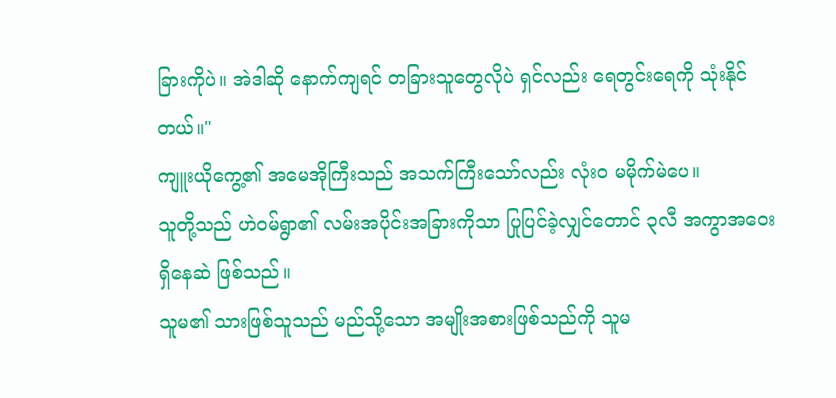ခြားကိုပဲ။ အဲဒါဆို နောက်ကျရင် တခြားသူတွေလိုပဲ ရှင်လည်း ရေတွင်းရေကို သုံးနိုင်တယ်။"
ကျူးယိုကွေ့၏ အမေအိုကြီးသည် အသက်ကြီးသော်လည်း လုံး၀ မမိုက်မဲပေ။
သူတို့သည် ဟဲဝမ်ရွာ၏ လမ်းအပိုင်းအခြားကိုသာ ပြုပြင်ခဲ့လျှင်တောင် ၃လီ အကွာအဝေး ရှိနေဆဲ ဖြစ်သည်။
သူမ၏ သားဖြစ်သူသည် မည်သို့သော အမျိုးအစားဖြစ်သည်ကို သူမ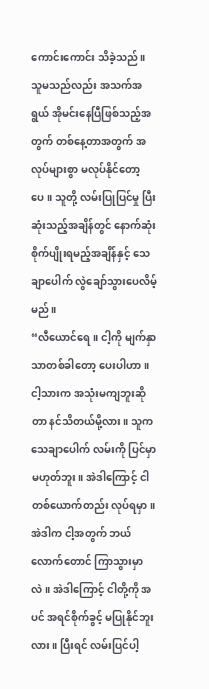ကောင်းကောင်း သိခဲ့သည်။ သူမသည်လည်း အသက်အရွယ် အိုမင်းနေပြီဖြစ်သည့်အတွက် တစ်နေ့တာအတွက် အလုပ်များစွာ မလုပ်နိုင်တော့ပေ။ သူတို့ လမ်းပြုပြင်မှု ပြီးဆုံးသည့်အချိန်တွင် နောက်ဆုံး စိုက်ပျိုးရမည့်အချိန်နှင့် သေချာပေါက် လွဲချော်သွားပေလိမ့်မည်။
“လီယောင်ရေ။ ငါ့ကို မျက်နှာသာတစ်ခါတော့ ပေးပါဟာ။ ငါ့သားက အသုံးမကျဘူးဆိုတာ နင်သိတယ်မို့လား။ သူက သေချာပေါက် လမ်းကို ပြင်မှာ မဟုတ်ဘူး။ အဲဒါကြောင့် ငါ တစ်ယောက်တည်း လုပ်ရမှာ။ အဲဒါက ငါ့အတွက် ဘယ်လောက်တောင် ကြာသွားမှာလဲ။ အဲဒါကြောင့် ငါတို့ကို အပင် အရင်စိုက်ခွင့် မပြုနိုင်ဘူးလား။ ပြီးရင် လမ်းပြင်ပါ့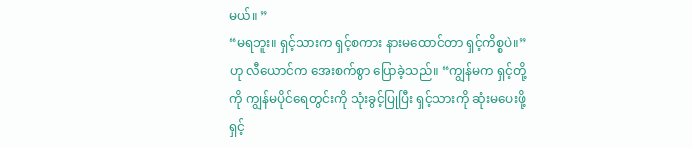မယ်။ ”
“မရဘူး။ ရှင့်သားက ရှင့်စကား နားမထောင်တာ ရှင့်ကိစ္စပဲ။”ဟု လီယောင်က အေးစက်စွာ ပြောခဲ့သည်။ “ကျွန်မက ရှင့်တို့ကို ကျွန်မပိုင်ရေတွင်းကို သုံးခွင့်ပြုပြီး ရှင့်သားကို ဆုံးမပေးဖို့ ရှင့်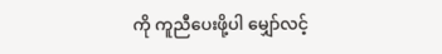ကို ကူညီပေးဖို့ပါ မျှော်လင့်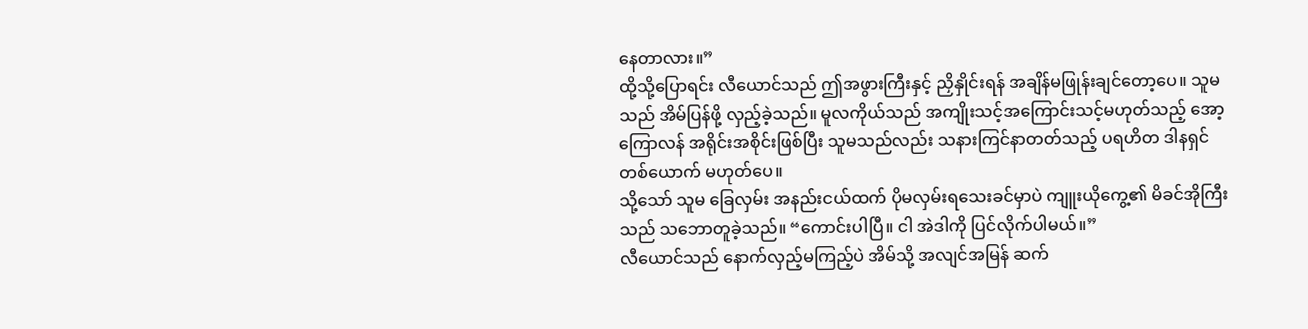နေတာလား။”
ထို့သို့ပြောရင်း လီယောင်သည် ဤအဖွားကြီးနှင့် ညှိနှိုင်းရန် အချိန်မဖြုန်းချင်တော့ပေ။ သူမသည် အိမ်ပြန်ဖို့ လှည့်ခဲ့သည်။ မူလကိုယ်သည် အကျိုးသင့်အကြောင်းသင့်မဟုတ်သည့် အော့ကြောလန် အရိုင်းအစိုင်းဖြစ်ပြီး သူမသည်လည်း သနားကြင်နာတတ်သည့် ပရဟိတ ဒါနရှင်တစ်ယောက် မဟုတ်ပေ။
သို့သော် သူမ ခြေလှမ်း အနည်းငယ်ထက် ပိုမလှမ်းရသေးခင်မှာပဲ ကျူးယိုကွေ့၏ မိခင်အိုကြီးသည် သဘောတူခဲ့သည်။ “ကောင်းပါပြီ။ ငါ အဲဒါကို ပြင်လိုက်ပါမယ်။”
လီယောင်သည် နောက်လှည့်မကြည့်ပဲ အိမ်သို့ အလျင်အမြန် ဆက်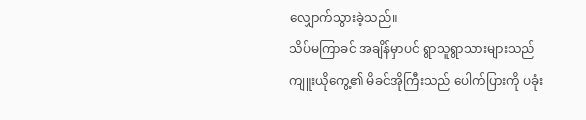လျှောက်သွားခဲ့သည်။
သိပ်မကြာခင် အချိန်မှာပင် ရွာသူရွာသားများသည် ကျူးယိုကွေ့၏ မိခင်အိုကြီးသည် ပေါက်ပြားကို ပခုံး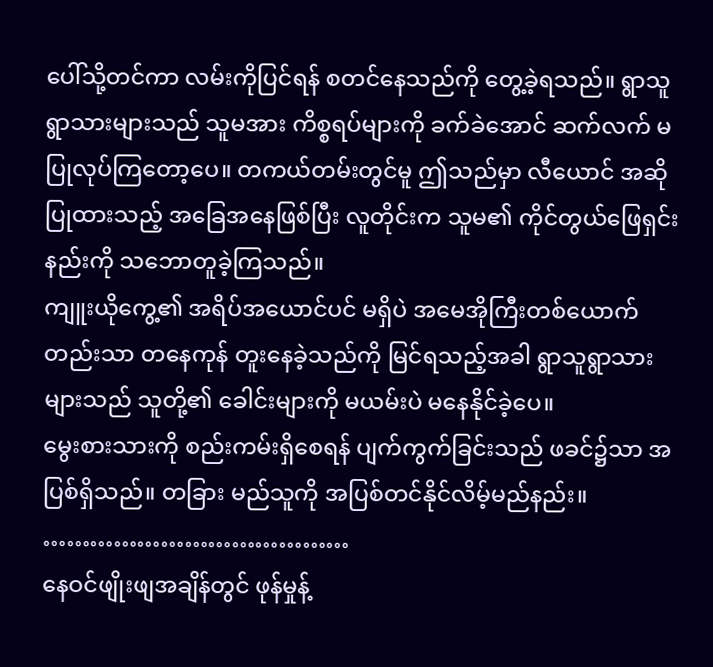ပေါ်သို့တင်ကာ လမ်းကိုပြင်ရန် စတင်နေသည်ကို တွေ့ခဲ့ရသည်။ ရွာသူရွာသားများသည် သူမအား ကိစ္စရပ်များကို ခက်ခဲအောင် ဆက်လက် မပြုလုပ်ကြတော့ပေ။ တကယ်တမ်းတွင်မူ ဤသည်မှာ လီယောင် အဆိုပြုထားသည့် အခြေအနေဖြစ်ပြီး လူတိုင်းက သူမ၏ ကိုင်တွယ်ဖြေရှင်းနည်းကို သဘောတူခဲ့ကြသည်။
ကျူးယိုကွေ့၏ အရိပ်အယောင်ပင် မရှိပဲ အမေအိုကြီးတစ်ယောက်တည်းသာ တနေကုန် တူးနေခဲ့သည်ကို မြင်ရသည့်အခါ ရွာသူရွာသားများသည် သူတို့၏ ခေါင်းများကို မယမ်းပဲ မနေနိုင်ခဲ့ပေ။
မွေးစားသားကို စည်းကမ်းရှိစေရန် ပျက်ကွက်ခြင်းသည် ဖခင်၌သာ အပြစ်ရှိသည်။ တခြား မည်သူကို အပြစ်တင်နိုင်လိမ့်မည်နည်း။
…………………………………
နေဝင်ဖျိုးဖျအချိန်တွင် ဖုန်မှုန့်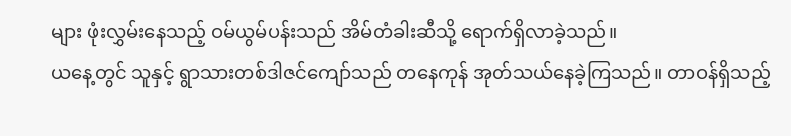များ ဖုံးလွှမ်းနေသည့် ဝမ်ယွမ်ပန်းသည် အိမ်တံခါးဆီသို့ ရောက်ရှိလာခဲ့သည်။
ယနေ့တွင် သူနှင့် ရွာသားတစ်ဒါဇင်ကျော်သည် တနေကုန် အုတ်သယ်နေခဲ့ကြသည်။ တာဝန်ရှိသည့်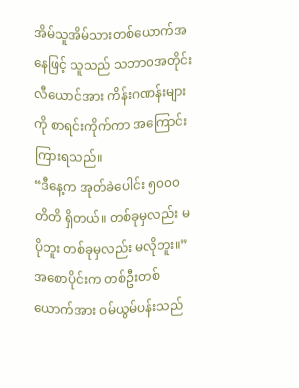အိမ်သူအိမ်သားတစ်ယောက်အနေဖြင့် သူသည် သဘာ၀အတိုင်း လီယောင်အား ကိန်းဂဏန်းများကို စာရင်းကိုက်ကာ အကြောင်းကြားရသည်။
“ဒီနေ့က အုတ်ခဲပေါင်း ၅၀၀၀ တိတိ ရှိတယ်။ တစ်ခုမှလည်း မပိုဘူး တစ်ခုမှလည်း မလိုဘူး။”
အစောပိုင်းက တစ်ဦးတစ်ယောက်အား ဝမ်ယွမ်ပန်းသည်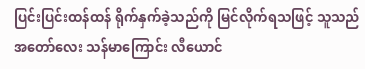ပြင်းပြင်းထန်ထန် ရိုက်နှက်ခဲ့သည်ကို မြင်လိုက်ရသဖြင့် သူသည် အတော်လေး သန်မာကြောင်း လီယောင်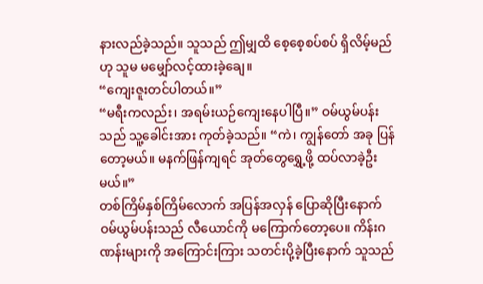နားလည်ခဲ့သည်။ သူသည် ဤမျှထိ စေ့စေ့စပ်စပ် ရှိလိမ့်မည်ဟု သူမ မမျှော်လင့်ထားခဲ့ချေ။
“ကျေးဇူးတင်ပါတယ်။”
“မရီးကလည်း၊ အရမ်းယဉ်ကျေးနေပါပြီ။” ဝမ်ယွမ်ပန်းသည် သူ့ခေါင်းအား ကုတ်ခဲ့သည်။ “ကဲ၊ ကျွန်တော် အခု ပြန်တော့မယ်။ မနက်ဖြန်ကျရင် အုတ်တွေရွှေ့ဖို့ ထပ်လာခဲ့ဦးမယ်။”
တစ်ကြိမ်နှစ်ကြိမ်လောက် အပြန်အလှန် ပြောဆိုပြီးနောက် ဝမ်ယွမ်ပန်းသည် လီယောင်ကို မကြောက်တော့ပေ။ ကိန်းဂဏန်းများကို အကြောင်းကြား သတင်းပို့ခဲ့ပြီးနောက် သူသည်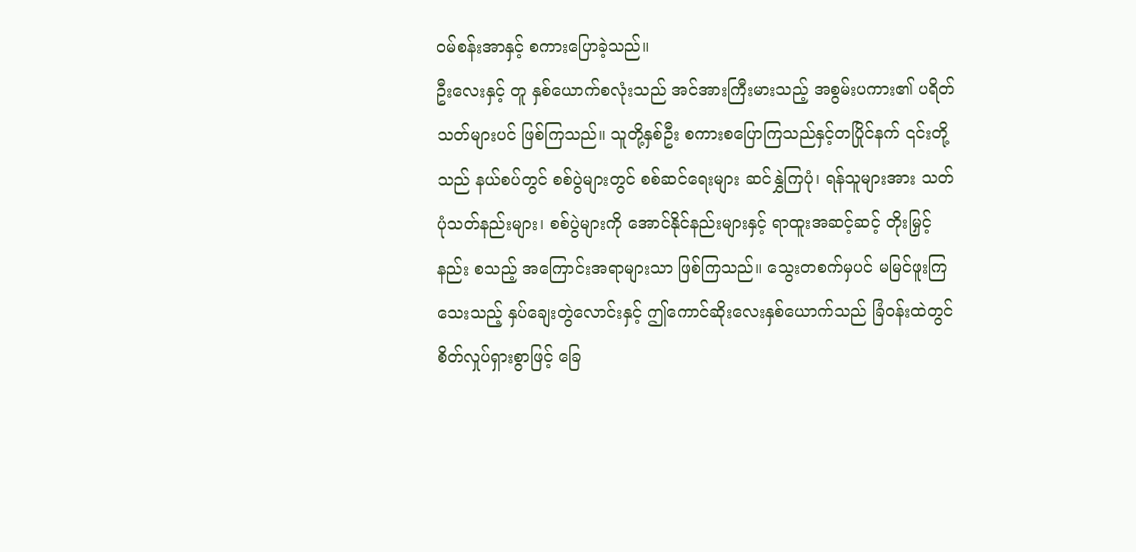ဝမ်စန်းအာနှင့် စကားပြောခဲ့သည်။
ဦးလေးနှင့် တူ နှစ်ယောက်စလုံးသည် အင်အားကြီးမားသည့် အစွမ်းပကား၏ ပရိတ်သတ်များပင် ဖြစ်ကြသည်။ သူတို့နှစ်ဦး စကားစပြောကြသည်နှင့်တပြိုင်နက် ၎င်းတို့သည် နယ်စပ်တွင် စစ်ပွဲများတွင် စစ်ဆင်ရေးများ ဆင်နွှဲကြပုံ၊ ရန်သူများအား သတ်ပုံသတ်နည်းများ၊ စစ်ပွဲများကို အောင်နိုင်နည်းများနှင့် ရာထူးအဆင့်ဆင့် တိုးမြှင့်နည်း စသည့် အကြောင်းအရာများသာ ဖြစ်ကြသည်။ သွေးတစက်မှပင် မမြင်ဖူးကြသေးသည့် နှပ်ချေးတွဲလောင်းနှင့် ဤကောင်ဆိုးလေးနှစ်ယောက်သည် ခြံဝန်းထဲတွင် စိတ်လှုပ်ရှားစွာဖြင့် ခြေ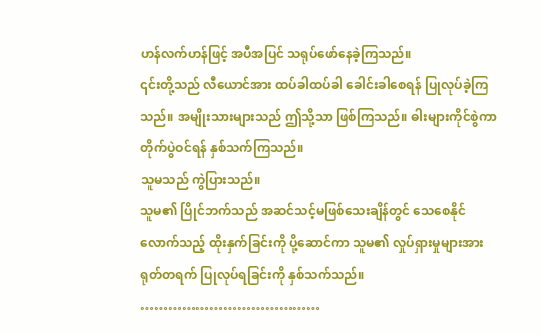ဟန်လက်ဟန်ဖြင့် အပီအပြင် သရုပ်ဖော်နေခဲ့ကြသည်။
၎င်းတို့သည် လီယောင်အား ထပ်ခါထပ်ခါ ခေါင်းခါစေရန် ပြုလုပ်ခဲ့ကြသည်။ အမျိုးသားများသည် ဤသို့သာ ဖြစ်ကြသည်။ ဓါးများကိုင်စွဲကာ တိုက်ပွဲဝင်ရန် နှစ်သက်ကြသည်။
သူမသည် ကွဲပြားသည်။
သူမ၏ ပြိုင်ဘက်သည် အဆင်သင့်မဖြစ်သေးချိန်တွင် သေစေနိုင်လောက်သည့် ထိုးနှက်ခြင်းကို ပို့ဆောင်ကာ သူမ၏ လှုပ်ရှားမှုများအား ရုတ်တရက် ပြုလုပ်ရခြင်းကို နှစ်သက်သည်။
…………………………………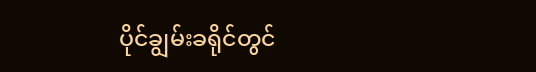ပိုင်ချွမ်းခရိုင်တွင်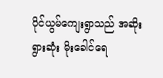ပိုင်ယွမ်ကျေးရွာသည် အဆိုးရွားဆုံး မိုးခေါင်ရေ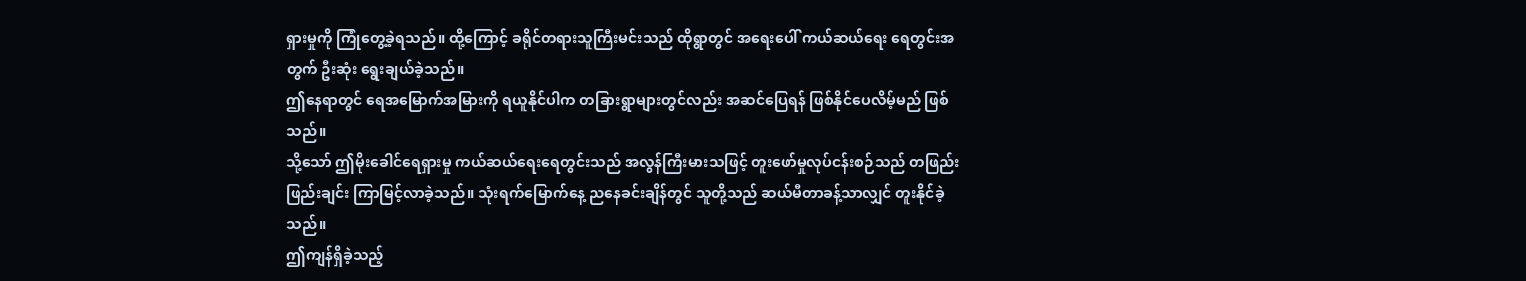ရှားမှုကို ကြုံတွေ့ခဲ့ရသည်။ ထို့ကြောင့် ခရိုင်တရားသူကြီးမင်းသည် ထိုရွာတွင် အရေးပေါ် ကယ်ဆယ်ရေး ရေတွင်းအတွက် ဦးဆုံး ရွေးချယ်ခဲ့သည်။
ဤနေရာတွင် ရေအမြောက်အမြားကို ရယူနိုင်ပါက တခြားရွာများတွင်လည်း အဆင်ပြေရန် ဖြစ်နိုင်ပေလိမ့်မည် ဖြစ်သည်။
သို့သော် ဤမိုးခေါင်ရေရှားမှု ကယ်ဆယ်ရေးရေတွင်းသည် အလွန်ကြီးမားသဖြင့် တူးဖော်မှုလုပ်ငန်းစဉ်သည် တဖြည်းဖြည်းချင်း ကြာမြင့်လာခဲ့သည်။ သုံးရက်မြောက်နေ့ ညနေခင်းချိန်တွင် သူတို့သည် ဆယ်မီတာခန့်သာလျှင် တူးနိုင်ခဲ့သည်။
ဤကျန်ရှိခဲ့သည့်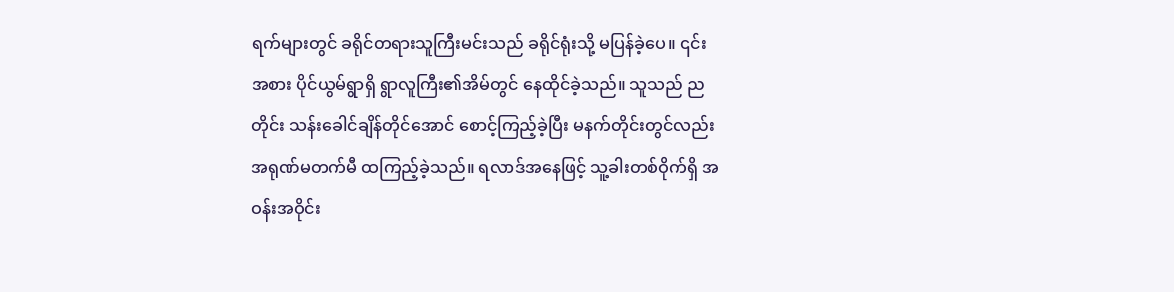ရက်များတွင် ခရိုင်တရားသူကြီးမင်းသည် ခရိုင်ရုံးသို့ မပြန်ခဲ့ပေ။ ၎င်းအစား ပိုင်ယွမ်ရွာရှိ ရွာလူကြီး၏အိမ်တွင် နေထိုင်ခဲ့သည်။ သူသည် ညတိုင်း သန်းခေါင်ချိန်တိုင်အောင် စောင့်ကြည့်ခဲ့ပြီး မနက်တိုင်းတွင်လည်း အရုဏ်မတက်မီ ထကြည့်ခဲ့သည်။ ရလာဒ်အနေဖြင့် သူ့ခါးတစ်ဝိုက်ရှိ အဝန်းအဝိုင်း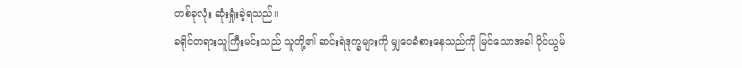တစ်ခုလုံး ဆုံးရှုံးခဲ့ရသည်။
ခရိုင်တရားသူကြီးမင်းသည် သူတို့၏ ဆင်းရဲဒုက္ခများကို မျှဝေခံစားနေသည်ကို မြင်သောအခါ ပိုင်ယွမ်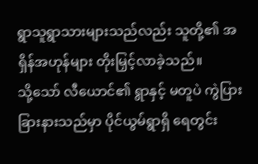ရွာသူရွာသားများသည်လည်း သူတို့၏ အရှိန်အဟုန်များ တိုးမြှင့်လာခဲ့သည်။
သို့သော် လီယောင်၏ ရွာနှင့် မတူပဲ ကွဲပြားခြားနားသည်မှာ ပိုင်ယွမ်ရွာရှိ ရေတွင်း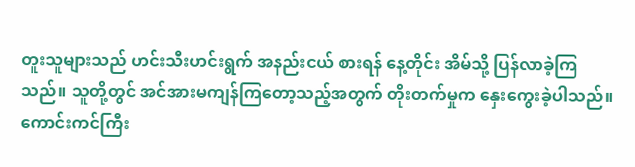တူးသူများသည် ဟင်းသီးဟင်းရွက် အနည်းငယ် စားရန် နေ့တိုင်း အိမ်သို့ ပြန်လာခဲ့ကြသည်။ သူတို့တွင် အင်အားမကျန်ကြတော့သည့်အတွက် တိုးတက်မှုက နှေးကွေးခဲ့ပါသည်။
ကောင်းကင်ကြီး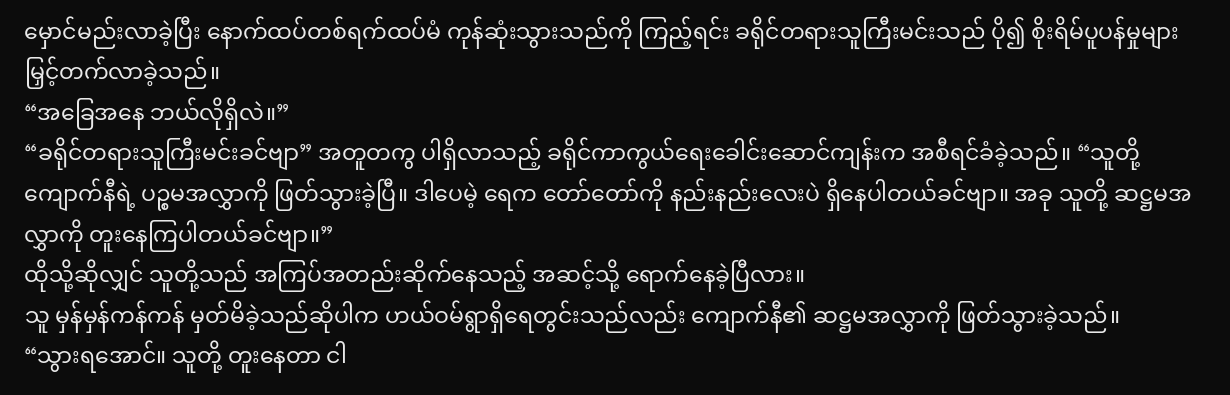မှောင်မည်းလာခဲ့ပြီး နောက်ထပ်တစ်ရက်ထပ်မံ ကုန်ဆုံးသွားသည်ကို ကြည့်ရင်း ခရိုင်တရားသူကြီးမင်းသည် ပို၍ စိုးရိမ်ပူပန်မှုများ မြှင့်တက်လာခဲ့သည်။
“အခြေအနေ ဘယ်လိုရှိလဲ။”
“ခရိုင်တရားသူကြီးမင်းခင်ဗျာ” အတူတကွ ပါရှိလာသည့် ခရိုင်ကာကွယ်ရေးခေါင်းဆောင်ကျန်းက အစီရင်ခံခဲ့သည်။ “သူတို့ ကျောက်နီရဲ့ ပဉ္စမအလွှာကို ဖြတ်သွားခဲ့ပြီ။ ဒါပေမဲ့ ရေက တော်တော်ကို နည်းနည်းလေးပဲ ရှိနေပါတယ်ခင်ဗျာ။ အခု သူတို့ ဆဋ္ဌမအလွှာကို တူးနေကြပါတယ်ခင်ဗျာ။”
ထိုသို့ဆိုလျှင် သူတို့သည် အကြပ်အတည်းဆိုက်နေသည့် အဆင့်သို့ ရောက်နေခဲ့ပြီလား။
သူ မှန်မှန်ကန်ကန် မှတ်မိခဲ့သည်ဆိုပါက ဟယ်ဝမ်ရွာရှိရေတွင်းသည်လည်း ကျောက်နီ၏ ဆဋ္ဌမအလွှာကို ဖြတ်သွားခဲ့သည်။
“သွားရအောင်။ သူတို့ တူးနေတာ ငါ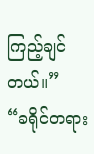ကြည့်ချင်တယ်။”
“ခရိုင်တရား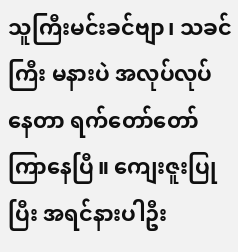သူကြီးမင်းခင်ဗျာ၊ သခင်ကြီး မနားပဲ အလုပ်လုပ်နေတာ ရက်တော်တော်ကြာနေပြီ။ ကျေးဇူးပြုပြီး အရင်နားပါဦး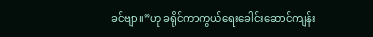ခင်ဗျာ။”ဟု ခရိုင်ကာကွယ်ရေးခေါင်းဆောင်ကျန်း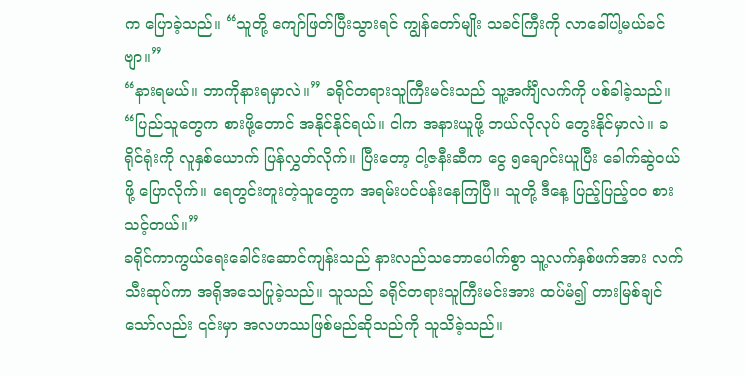က ပြောခဲ့သည်။ “သူတို့ ကျော်ဖြတ်ပြီးသွားရင် ကျွန်တော်မျိုး သခင်ကြီးကို လာခေါ်ပါ့မယ်ခင်ဗျာ။”
“နားရမယ်။ ဘာကိုနားရမှာလဲ။” ခရိုင်တရားသူကြီးမင်းသည် သူ့အင်္ကျီလက်ကို ပစ်ခါခဲ့သည်။ “ပြည်သူတွေက စားဖို့တောင် အနိုင်နိုင်ရယ်။ ငါက အနားယူဖို့ ဘယ်လိုလုပ် တွေးနိုင်မှာလဲ။ ခရိုင်ရုံးကို လူနှစ်ယောက် ပြန်လွှတ်လိုက်။ ပြီးတော့ ငါ့ဇနီးဆီက ငွေ ၅ချောင်းယူပြီး ခေါက်ဆွဲဝယ်ဖို့ ပြောလိုက်။ ရေတွင်းတူးတဲ့သူတွေက အရမ်းပင်ပန်းနေကြပြီ။ သူတို့ ဒီနေ့ ပြည့်ပြည့်၀၀ စားသင့်တယ်။”
ခရိုင်ကာကွယ်ရေးခေါင်းဆောင်ကျန်းသည် နားလည်သဘောပေါက်စွာ သူ့လက်နှစ်ဖက်အား လက်သီးဆုပ်ကာ အရိုအသေပြုခဲ့သည်။ သူသည် ခရိုင်တရားသူကြီးမင်းအား ထပ်မံ၍ တားမြစ်ချင်သော်လည်း ၎င်းမှာ အလဟဿဖြစ်မည်ဆိုသည်ကို သူသိခဲ့သည်။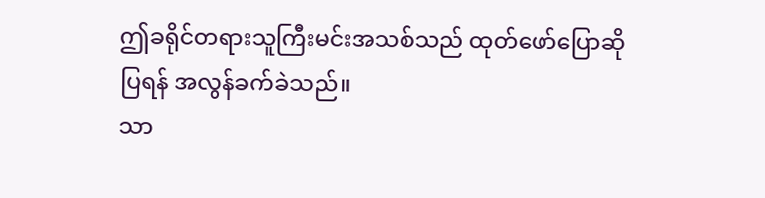ဤခရိုင်တရားသူကြီးမင်းအသစ်သည် ထုတ်ဖော်ပြောဆိုပြရန် အလွန်ခက်ခဲသည်။
သာ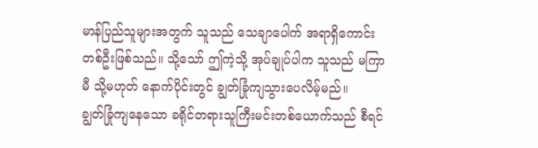မာန်ပြည်သူများအတွက် သူသည် သေချာပေါက် အရာရှိကောင်းတစ်ဦးဖြစ်သည်။ သို့သော် ဤကဲ့သို့ အုပ်ချုပ်ပါက သူသည် မကြာမီ သို့မဟုတ် နောက်ပိုင်းတွင် ချွတ်ခြုံကျသွားပေလိမ့်မည်။
ချွတ်ခြုံကျနေသော ခရိုင်တရားသူကြီးမင်းတစ်ယောက်သည် စီရင်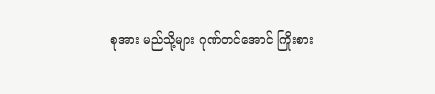စုအား မည်သို့များ ဂုဏ်တင်အောင် ကြိုးစား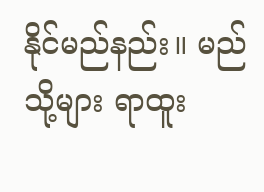နိုင်မည်နည်း။ မည်သို့များ ရာထူး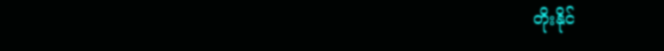တိုးနိုင်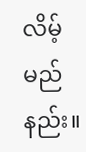လိမ့်မည်နည်း။